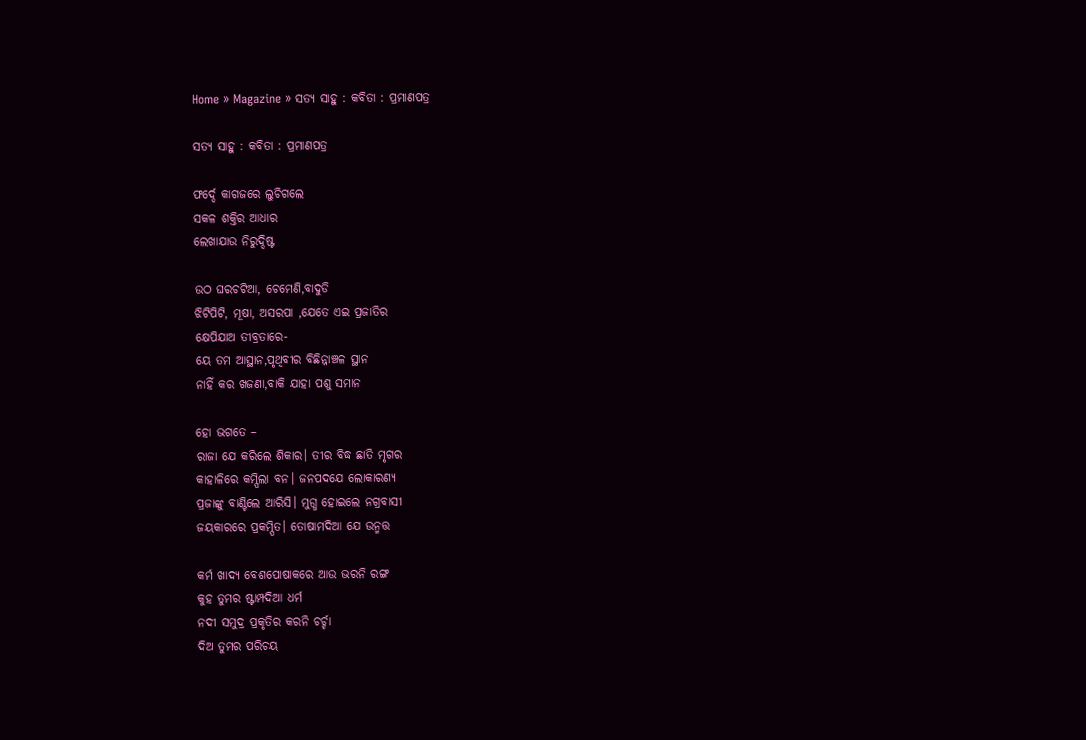Home » Magazine » ସତ୍ୟ ସାହୁ : କବିତା : ପ୍ରମାଣପତ୍ର

ସତ୍ୟ ସାହୁ : କବିତା : ପ୍ରମାଣପତ୍ର

ଫର୍ଦ୍ଦେ କାଗଜରେ ଲୁଚିଗଲେ
ସକଳ ଶକ୍ତିର ଆଧାର
ଲେଖାଯାଉ ନିରୁଦ୍ଦିଷ୍ଟ

ଉଠ ଘରଚଟିଆ, ଚେମେଣି,ବାଦୁଡି
ଝିଟିପିଟି, ମୂଷା, ଅସରପା ,ଯେତେ ଏଇ ପ୍ରଜାତିର
କ୍ଷେପିଯାଅ ତୀବ୍ରତାରେ-
ୟେ ତମ ଆସ୍ଥାନ,ପୃଥିବୀର ବିଛିନ୍ନାଞ୍ଚଳ ସ୍ଥାନ
ନାହିଁ କର ଖଜଣା,ବାକି ଯାହା ପଶୁ ସମାନ

ହୋ ଭଗତେ –
ରାଜା ଯେ କରିଲେ ଶିକାର। ତୀର ବିଦ୍ଧ ଛାତି ମୃଗର
କାହାଳିରେ କମ୍ପିଲା ବନ। ଜନପଦଯେ ଲୋକାରଣ୍ୟ
ପ୍ରଜାଙ୍କୁ ବାଣ୍ଟିଲେ ଆରିସି। ମୁଗ୍ଧ ହୋଇଲେ ନଗ୍ରବାସୀ
ଜୟକାରରେ ପ୍ରକମ୍ପିତ। ତୋଷାମଦିଆ ଯେ ଉନ୍ମତ୍ତ

କର୍ମ ଖାଦ୍ୟ ବେଶପୋଷାକରେ ଆଉ ଭରନି ରଙ୍ଗ
କୁହ ତୁମର ଷ୍ଟାମ୍ପଦିଆ ଧର୍ମ
ନଦୀ ସମୁଦ୍ର ପ୍ରକୃତିର କରନି ଚର୍ଚ୍ଚା
ଦିଅ ତୁମର ପରିଚୟ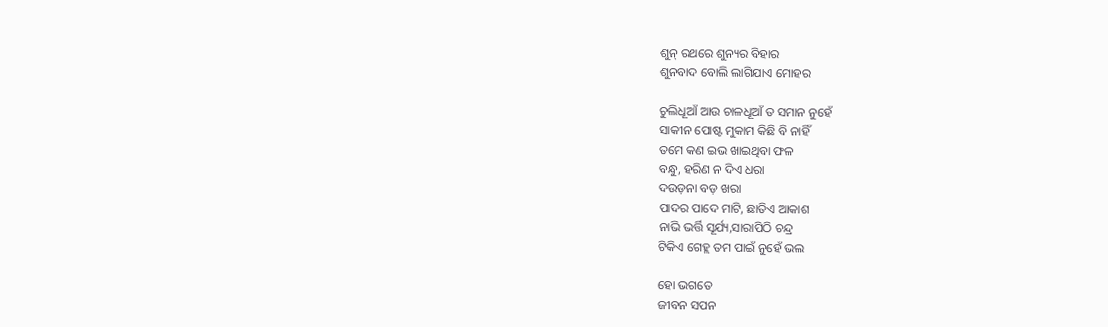ଶୁନ୍ ରଥରେ ଶୁନ୍ୟର ବିହାର
ଶୁନବାଦ ବୋଲି ଲାଗିଯାଏ ମୋହର

ଚୁଲିଧୂଆଁ ଆଉ ଚାଳଧୂଆଁ ତ ସମାନ ନୁହେଁ
ସାକୀନ ପୋଷ୍ଟ ମୁକାମ କିଛି ବି ନାହିଁ
ତମେ କଣ ଇଭ ଖାଇଥିବା ଫଳ
ବନ୍ଧୁ, ହରିଣ ନ ଦିଏ ଧରା
ଦଉଡ଼ନା ବଡ଼ ଖରା
ପାଦର ପାଦେ ମାଟି, ଛାତିଏ ଆକାଶ
ନାଭି ଭର୍ତ୍ତି ସୂର୍ଯ୍ୟ,ସାରାପିଠି ଚନ୍ଦ୍ର
ଟିକିଏ ଗେହ୍ଲ ତମ ପାଇଁ ନୁହେଁ ଭଲ

ହୋ ଭଗତେ
ଜୀବନ ସପନ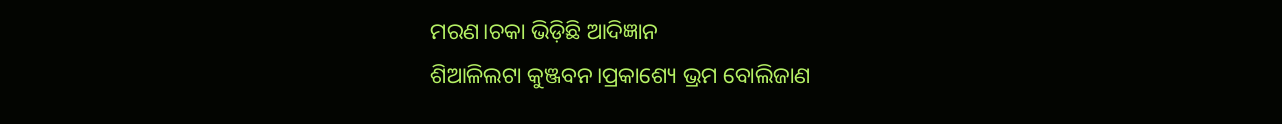ମରଣ।ଚକା ଭିଡ଼ିଛି ଆଦିଜ୍ଞାନ
ଶିଆଳିଲଟା କୁଞ୍ଜବନ।ପ୍ରକାଶ୍ୟେ ଭ୍ରମ ବୋଲିଜାଣ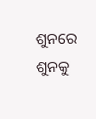ଶୁନରେ ଶୁନକୁ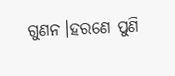ଗୁଣନ।ହରଣେ ପୁଣି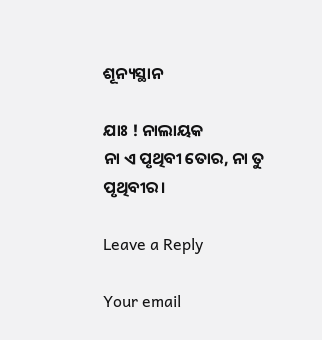ଶୂନ୍ୟସ୍ଥାନ

ଯାଃ ! ନାଲାୟକ
ନା ଏ ପୃଥିବୀ ତୋର, ନା ତୁ ପୃଥିବୀର।

Leave a Reply

Your email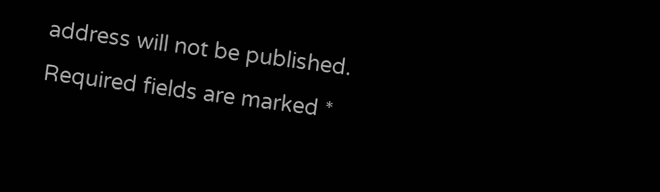address will not be published. Required fields are marked *